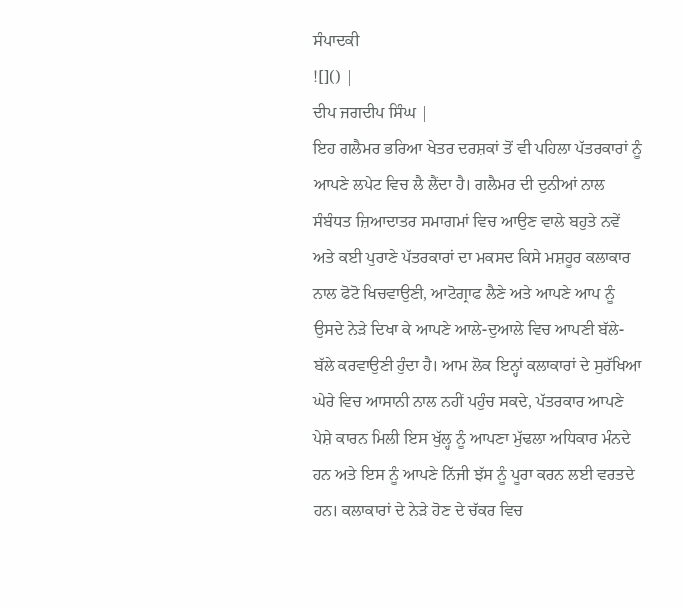ਸੰਪਾਦਕੀ
![]() |
ਦੀਪ ਜਗਦੀਪ ਸਿੰਘ |
ਇਹ ਗਲੈਮਰ ਭਰਿਆ ਖੇਤਰ ਦਰਸ਼ਕਾਂ ਤੋਂ ਵੀ ਪਹਿਲਾ ਪੱਤਰਕਾਰਾਂ ਨੂੰ ਆਪਣੇ ਲਪੇਟ ਵਿਚ ਲੈ ਲੈਂਦਾ ਹੈ। ਗਲੈਮਰ ਦੀ ਦੁਨੀਆਂ ਨਾਲ ਸੰਬੰਧਤ ਜ਼ਿਆਦਾਤਰ ਸਮਾਗਮਾਂ ਵਿਚ ਆਉਣ ਵਾਲੇ ਬਹੁਤੇ ਨਵੇਂ ਅਤੇ ਕਈ ਪੁਰਾਣੇ ਪੱਤਰਕਾਰਾਂ ਦਾ ਮਕਸਦ ਕਿਸੇ ਮਸ਼ਹੂਰ ਕਲਾਕਾਰ ਨਾਲ ਫੋਟੋ ਖਿਚਵਾਉਣੀ, ਆਟੋਗ੍ਰਾਫ ਲੈਣੇ ਅਤੇ ਆਪਣੇ ਆਪ ਨੂੰ ਉਸਦੇ ਨੇੜੇ ਦਿਖਾ ਕੇ ਆਪਣੇ ਆਲੇ-ਦੁਆਲੇ ਵਿਚ ਆਪਣੀ ਬੱਲੇ-ਬੱਲੇ ਕਰਵਾਉਣੀ ਹੁੰਦਾ ਹੈ। ਆਮ ਲੋਕ ਇਨ੍ਹਾਂ ਕਲਾਕਾਰਾਂ ਦੇ ਸੁਰੱਖਿਆ ਘੇਰੇ ਵਿਚ ਆਸਾਨੀ ਨਾਲ ਨਹੀਂ ਪਹੁੰਚ ਸਕਦੇ, ਪੱਤਰਕਾਰ ਆਪਣੇ ਪੇਸ਼ੇ ਕਾਰਨ ਮਿਲੀ ਇਸ ਖੁੱਲ੍ਹ ਨੂੰ ਆਪਣਾ ਮੁੱਢਲਾ ਅਧਿਕਾਰ ਮੰਨਦੇ ਹਨ ਅਤੇ ਇਸ ਨੂੰ ਆਪਣੇ ਨਿੱਜੀ ਝੱਸ ਨੂੰ ਪੂਰਾ ਕਰਨ ਲਈ ਵਰਤਦੇ ਹਨ। ਕਲਾਕਾਰਾਂ ਦੇ ਨੇੜੇ ਹੋਣ ਦੇ ਚੱਕਰ ਵਿਚ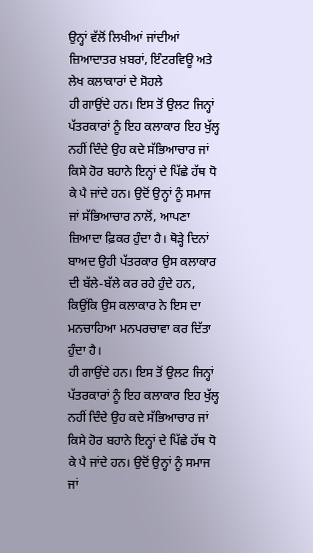ਉਨ੍ਹਾਂ ਵੱਲੋਂ ਲਿਖੀਆਂ ਜਾਂਦੀਆਂ ਜ਼ਿਆਦਾਤਰ ਖ਼ਬਰਾਂ, ਇੰਟਰਵਿਊ ਅਤੇ ਲੇਖ ਕਲਾਕਾਰਾਂ ਦੇ ਸੋਹਲੇ
ਹੀ ਗਾਉਂਦੇ ਹਨ। ਇਸ ਤੋਂ ਉਲਟ ਜਿਨ੍ਹਾਂ ਪੱਤਰਕਾਰਾਂ ਨੂੰ ਇਹ ਕਲਾਕਾਰ ਇਹ ਖੁੱਲ੍ਹ ਨਹੀਂ ਦਿੰਦੇ ਉਹ ਕਦੇ ਸੱਭਿਆਚਾਰ ਜਾਂ ਕਿਸੇ ਹੋਰ ਬਹਾਨੇ ਇਨ੍ਹਾਂ ਦੇ ਪਿੱਛੇ ਹੱਥ ਧੋ ਕੇ ਪੈ ਜਾਂਦੇ ਹਨ। ਉਦੋਂ ਉਨ੍ਹਾਂ ਨੂੰ ਸਮਾਜ ਜਾਂ ਸੱਭਿਆਚਾਰ ਨਾਲੋਂ, ਆਪਣਾ ਜ਼ਿਆਦਾ ਫ਼ਿਕਰ ਹੁੰਦਾ ਹੈ। ਥੋੜ੍ਹੇ ਦਿਨਾਂ ਬਾਅਦ ਉਹੀ ਪੱਤਰਕਾਰ ਉਸ ਕਲਾਕਾਰ ਦੀ ਬੱਲੇ-ਬੱਲੇ ਕਰ ਰਹੇ ਹੁੰਦੇ ਹਨ, ਕਿਉਂਕਿ ਉਸ ਕਲਾਕਾਰ ਨੇ ਇਸ ਦਾ ਮਨਚਾਹਿਆ ਮਨਪਰਚਾਵਾ ਕਰ ਦਿੱਤਾ ਹੁੰਦਾ ਹੈ।
ਹੀ ਗਾਉਂਦੇ ਹਨ। ਇਸ ਤੋਂ ਉਲਟ ਜਿਨ੍ਹਾਂ ਪੱਤਰਕਾਰਾਂ ਨੂੰ ਇਹ ਕਲਾਕਾਰ ਇਹ ਖੁੱਲ੍ਹ ਨਹੀਂ ਦਿੰਦੇ ਉਹ ਕਦੇ ਸੱਭਿਆਚਾਰ ਜਾਂ ਕਿਸੇ ਹੋਰ ਬਹਾਨੇ ਇਨ੍ਹਾਂ ਦੇ ਪਿੱਛੇ ਹੱਥ ਧੋ ਕੇ ਪੈ ਜਾਂਦੇ ਹਨ। ਉਦੋਂ ਉਨ੍ਹਾਂ ਨੂੰ ਸਮਾਜ ਜਾਂ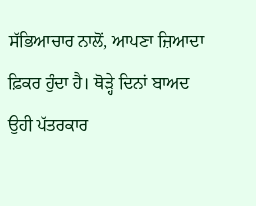ਸੱਭਿਆਚਾਰ ਨਾਲੋਂ, ਆਪਣਾ ਜ਼ਿਆਦਾ ਫ਼ਿਕਰ ਹੁੰਦਾ ਹੈ। ਥੋੜ੍ਹੇ ਦਿਨਾਂ ਬਾਅਦ ਉਹੀ ਪੱਤਰਕਾਰ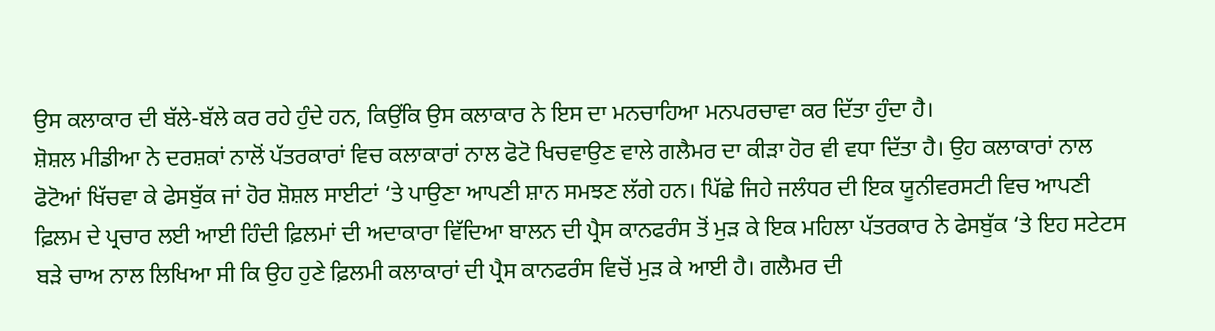ਉਸ ਕਲਾਕਾਰ ਦੀ ਬੱਲੇ-ਬੱਲੇ ਕਰ ਰਹੇ ਹੁੰਦੇ ਹਨ, ਕਿਉਂਕਿ ਉਸ ਕਲਾਕਾਰ ਨੇ ਇਸ ਦਾ ਮਨਚਾਹਿਆ ਮਨਪਰਚਾਵਾ ਕਰ ਦਿੱਤਾ ਹੁੰਦਾ ਹੈ।
ਸ਼ੋਸ਼ਲ ਮੀਡੀਆ ਨੇ ਦਰਸ਼ਕਾਂ ਨਾਲੋਂ ਪੱਤਰਕਾਰਾਂ ਵਿਚ ਕਲਾਕਾਰਾਂ ਨਾਲ ਫੋਟੋ ਖਿਚਵਾਉਣ ਵਾਲੇ ਗਲੈਮਰ ਦਾ ਕੀੜਾ ਹੋਰ ਵੀ ਵਧਾ ਦਿੱਤਾ ਹੈ। ਉਹ ਕਲਾਕਾਰਾਂ ਨਾਲ ਫੋਟੋਆਂ ਖਿੱਚਵਾ ਕੇ ਫੇਸਬੁੱਕ ਜਾਂ ਹੋਰ ਸ਼ੋਸ਼ਲ ਸਾਈਟਾਂ ‘ਤੇ ਪਾਉਣਾ ਆਪਣੀ ਸ਼ਾਨ ਸਮਝਣ ਲੱਗੇ ਹਨ। ਪਿੱਛੇ ਜਿਹੇ ਜਲੰਧਰ ਦੀ ਇਕ ਯੂਨੀਵਰਸਟੀ ਵਿਚ ਆਪਣੀ ਫ਼ਿਲਮ ਦੇ ਪ੍ਰਚਾਰ ਲਈ ਆਈ ਹਿੰਦੀ ਫ਼ਿਲਮਾਂ ਦੀ ਅਦਾਕਾਰਾ ਵਿੱਦਿਆ ਬਾਲਨ ਦੀ ਪ੍ਰੈਸ ਕਾਨਫਰੰਸ ਤੋਂ ਮੁੜ ਕੇ ਇਕ ਮਹਿਲਾ ਪੱਤਰਕਾਰ ਨੇ ਫੇਸਬੁੱਕ ‘ਤੇ ਇਹ ਸਟੇਟਸ ਬੜੇ ਚਾਅ ਨਾਲ ਲਿਖਿਆ ਸੀ ਕਿ ਉਹ ਹੁਣੇ ਫ਼ਿਲਮੀ ਕਲਾਕਾਰਾਂ ਦੀ ਪ੍ਰੈਸ ਕਾਨਫਰੰਸ ਵਿਚੋਂ ਮੁੜ ਕੇ ਆਈ ਹੈ। ਗਲੈਮਰ ਦੀ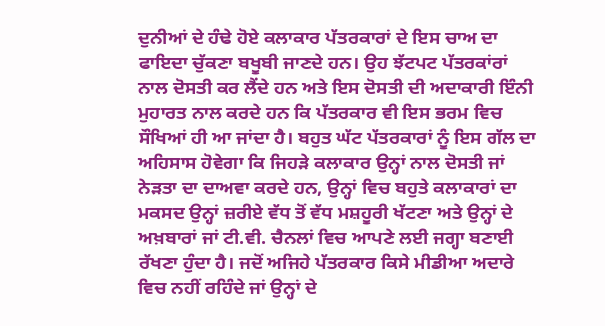ਦੁਨੀਆਂ ਦੇ ਹੰਢੇ ਹੋਏ ਕਲਾਕਾਰ ਪੱਤਰਕਾਰਾਂ ਦੇ ਇਸ ਚਾਅ ਦਾ ਫਾਇਦਾ ਚੁੱਕਣਾ ਬਖੂਬੀ ਜਾਣਦੇ ਹਨ। ਉਹ ਝੱਟਪਟ ਪੱਤਰਕਾਂਰਾਂ ਨਾਲ ਦੋਸਤੀ ਕਰ ਲੈਂਦੇ ਹਨ ਅਤੇ ਇਸ ਦੋਸਤੀ ਦੀ ਅਦਾਕਾਰੀ ਇੰਨੀ ਮੁਹਾਰਤ ਨਾਲ ਕਰਦੇ ਹਨ ਕਿ ਪੱਤਰਕਾਰ ਵੀ ਇਸ ਭਰਮ ਵਿਚ ਸੌਖਿਆਂ ਹੀ ਆ ਜਾਂਦਾ ਹੈ। ਬਹੁਤ ਘੱਟ ਪੱਤਰਕਾਰਾਂ ਨੂੰ ਇਸ ਗੱਲ ਦਾ ਅਹਿਸਾਸ ਹੋਵੇਗਾ ਕਿ ਜਿਹੜੇ ਕਲਾਕਾਰ ਉਨ੍ਹਾਂ ਨਾਲ ਦੋਸਤੀ ਜਾਂ ਨੇੜਤਾ ਦਾ ਦਾਅਵਾ ਕਰਦੇ ਹਨ, ਉਨ੍ਹਾਂ ਵਿਚ ਬਹੁਤੇ ਕਲਾਕਾਰਾਂ ਦਾ ਮਕਸਦ ਉਨ੍ਹਾਂ ਜ਼ਰੀਏ ਵੱਧ ਤੋਂ ਵੱਧ ਮਸ਼ਹੂਰੀ ਖੱਟਣਾ ਅਤੇ ਉਨ੍ਹਾਂ ਦੇ ਅਖ਼ਬਾਰਾਂ ਜਾਂ ਟੀ.ਵੀ. ਚੈਨਲਾਂ ਵਿਚ ਆਪਣੇ ਲਈ ਜਗ੍ਹਾ ਬਣਾਈ ਰੱਖਣਾ ਹੁੰਦਾ ਹੈ। ਜਦੋਂ ਅਜਿਹੇ ਪੱਤਰਕਾਰ ਕਿਸੇ ਮੀਡੀਆ ਅਦਾਰੇ ਵਿਚ ਨਹੀਂ ਰਹਿੰਦੇ ਜਾਂ ਉਨ੍ਹਾਂ ਦੇ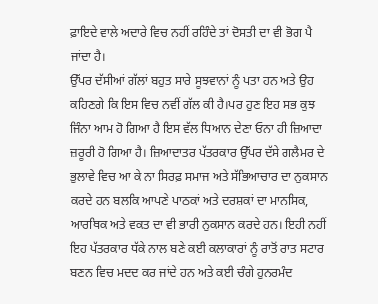ਫ਼ਾਇਦੇ ਵਾਲੇ ਅਦਾਰੇ ਵਿਚ ਨਹੀਂ ਰਹਿੰਦੇ ਤਾਂ ਦੋਸਤੀ ਦਾ ਵੀ ਭੋਗ ਪੈ ਜਾਂਦਾ ਹੈ।
ਉੱਪਰ ਦੱਸੀਆਂ ਗੱਲਾਂ ਬਹੁਤ ਸਾਰੇ ਸੂਝਵਾਨਾਂ ਨੂੰ ਪਤਾ ਹਨ ਅਤੇ ਉਹ ਕਹਿਣਗੇ ਕਿ ਇਸ ਵਿਚ ਨਵੀਂ ਗੱਲ ਕੀ ਹੈ।ਪਰ ਹੁਣ ਇਹ ਸਭ ਕੁਝ ਜਿੰਨਾ ਆਮ ਹੋ ਗਿਆ ਹੈ ਇਸ ਵੱਲ ਧਿਆਨ ਦੇਣਾ ਓਨਾ ਹੀ ਜ਼ਿਆਦਾ ਜ਼ਰੂਰੀ ਹੋ ਗਿਆ ਹੈ। ਜ਼ਿਆਦਾਤਰ ਪੱਤਰਕਾਰ ਉੱਪਰ ਦੱਸੇ ਗਲੈਮਰ ਦੇ ਭੁਲਾਵੇ ਵਿਚ ਆ ਕੇ ਨਾ ਸਿਰਫ਼ ਸਮਾਜ ਅਤੇ ਸੱਭਿਆਚਾਰ ਦਾ ਨੁਕਸਾਨ ਕਰਦੇ ਹਨ ਬਲਕਿ ਆਪਣੇ ਪਾਠਕਾਂ ਅਤੇ ਦਰਸ਼ਕਾਂ ਦਾ ਮਾਨਸਿਕ, ਆਰਥਿਕ ਅਤੇ ਵਕਤ ਦਾ ਵੀ ਭਾਰੀ ਨੁਕਸਾਨ ਕਰਦੇ ਹਨ। ਇਹੀ ਨਹੀਂ ਇਹ ਪੱਤਰਕਾਰ ਧੱਕੇ ਨਾਲ ਬਣੇ ਕਈ ਕਲਾਕਾਰਾਂ ਨੂੰ ਰਾਤੋਂ ਰਾਤ ਸਟਾਰ ਬਣਨ ਵਿਚ ਮਦਦ ਕਰ ਜਾਂਦੇ ਹਨ ਅਤੇ ਕਈ ਚੰਗੇ ਹੁਨਰਮੰਦ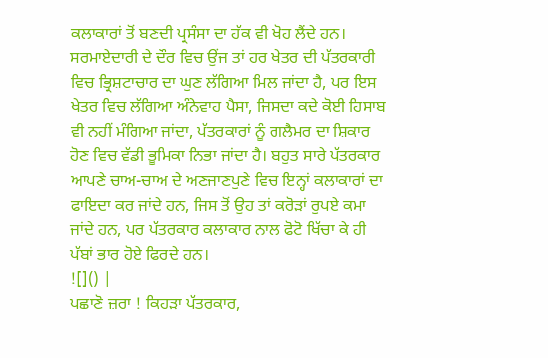ਕਲਾਕਾਰਾਂ ਤੋਂ ਬਣਦੀ ਪ੍ਰਸੰਸਾ ਦਾ ਹੱਕ ਵੀ ਖੋਹ ਲੈਂਦੇ ਹਨ। ਸਰਮਾਏਦਾਰੀ ਦੇ ਦੌਰ ਵਿਚ ਉਂਜ ਤਾਂ ਹਰ ਖੇਤਰ ਦੀ ਪੱਤਰਕਾਰੀ ਵਿਚ ਭ੍ਰਿਸ਼ਟਾਚਾਰ ਦਾ ਘੁਣ ਲੱਗਿਆ ਮਿਲ ਜਾਂਦਾ ਹੈ, ਪਰ ਇਸ ਖੇਤਰ ਵਿਚ ਲੱਗਿਆ ਅੰਨੇਵਾਹ ਪੈਸਾ, ਜਿਸਦਾ ਕਦੇ ਕੋਈ ਹਿਸਾਬ ਵੀ ਨਹੀਂ ਮੰਗਿਆ ਜਾਂਦਾ, ਪੱਤਰਕਾਰਾਂ ਨੂੰ ਗਲੈਮਰ ਦਾ ਸ਼ਿਕਾਰ ਹੋਣ ਵਿਚ ਵੱਡੀ ਭੂਮਿਕਾ ਨਿਭਾ ਜਾਂਦਾ ਹੈ। ਬਹੁਤ ਸਾਰੇ ਪੱਤਰਕਾਰ ਆਪਣੇ ਚਾਅ-ਚਾਅ ਦੇ ਅਣਜਾਣਪੁਣੇ ਵਿਚ ਇਨ੍ਹਾਂ ਕਲਾਕਾਰਾਂ ਦਾ ਫਾਇਦਾ ਕਰ ਜਾਂਦੇ ਹਨ, ਜਿਸ ਤੋਂ ਉਹ ਤਾਂ ਕਰੋੜਾਂ ਰੁਪਏ ਕਮਾ ਜਾਂਦੇ ਹਨ, ਪਰ ਪੱਤਰਕਾਰ ਕਲਾਕਾਰ ਨਾਲ ਫੋਟੋ ਖਿੱਚਾ ਕੇ ਹੀ ਪੱਬਾਂ ਭਾਰ ਹੋਏ ਫਿਰਦੇ ਹਨ।
![]() |
ਪਛਾਣੋ ਜ਼ਰਾ ! ਕਿਹੜਾ ਪੱਤਰਕਾਰ,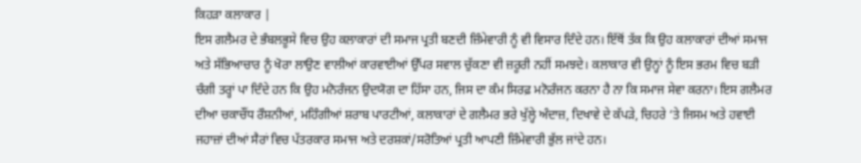ਕਿਹੜਾ ਕਲਾਕਾਰ |
ਇਸ ਗਲੈਮਰ ਦੇ ਭੰਬਲਭੂਸੇ ਵਿਚ ਉਹ ਕਲਾਕਾਰਾਂ ਦੀ ਸਮਾਜ ਪ੍ਰਤੀ ਬਣਦੀ ਜ਼ਿੰਮੇਵਾਰੀ ਨੂੰ ਵੀ ਵਿਸਾਰ ਦਿੰਦੇ ਹਨ। ਇੱਥੋਂ ਤੱਕ ਕਿ ਉਹ ਕਲਾਕਾਰਾਂ ਦੀਆਂ ਸਮਾਜ ਅਤੇ ਸੱਭਿਆਚਾਰ ਨੂੰ ਖੋਰਾ ਲਾਉਣ ਵਾਲੀਆਂ ਕਾਰਵਾਈਆਂ ਉੱਪਰ ਸਵਾਲ ਚੁੱਕਣਾ ਵੀ ਜ਼ਰੂਰੀ ਨਹੀਂ ਸਮਝਦੇ। ਕਲਾਕਾਰ ਵੀ ਉਨ੍ਹਾਂ ਨੂੰ ਇਸ ਭਰਮ ਵਿਚ ਬੜੀ ਚੰਗੀ ਤਰ੍ਹਾਂ ਪਾ ਦਿੰਦੇ ਹਨ ਕਿ ਉਹ ਮਨੋਰੰਜਨ ਉਦਯੋਗ ਦਾ ਹਿੱਸਾ ਹਨ, ਜਿਸ ਦਾ ਕੰਮ ਸਿਰਫ਼ ਮਨੋਰੰਜਨ ਕਰਨਾ ਹੈ ਨਾ ਕਿ ਸਮਾਜ ਸੇਵਾ ਕਰਨਾ। ਇਸ ਗਲੈਮਰ ਦੀਆ ਚਕਾਚੌਂਧ ਰੌਸ਼ਨੀਆਂ, ਮਹਿੰਗੀਆਂ ਸ਼ਰਾਬ ਪਾਰਟੀਆਂ, ਕਲਾਕਾਰਾਂ ਦੇ ਗਲੈਮਰ ਭਰੇ ਖੁੱਲ੍ਹੇ ਅੰਦਾਜ਼, ਦਿਖਾਵੇ ਦੇ ਕੱਪੜੇ, ਚਿਹਰੇ ‘ਤੇ ਜਿਸਮ ਅਤੇ ਹਵਾਈ ਜਹਾਜ਼ਾਂ ਦੀਆਂ ਸੈਰਾਂ ਵਿਚ ਪੱਤਰਕਾਰ ਸਮਾਜ ਅਤੇ ਦਰਸ਼ਕਾਂ/ਸਰੋਤਿਆਂ ਪ੍ਰਤੀ ਆਪਣੀ ਜ਼ਿੰਮੇਵਾਰੀ ਭੁੱਲ ਜਾਂਦੇ ਹਨ।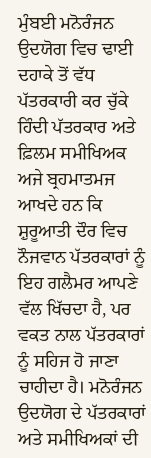ਮੁੰਬਈ ਮਨੋਰੰਜਨ ਉਦਯੋਗ ਵਿਚ ਢਾਈ ਦਹਾਕੇ ਤੋਂ ਵੱਧ ਪੱਤਰਕਾਰੀ ਕਰ ਚੁੱਕੇ ਹਿੰਦੀ ਪੱਤਰਕਾਰ ਅਤੇ ਫ਼ਿਲਮ ਸਮੀਖਿਅਕ ਅਜੇ ਬ੍ਰਹਮਾਤਮਜ ਆਖਦੇ ਹਨ ਕਿ ਸ਼ੁਰੂਆਤੀ ਦੌਰ ਵਿਚ ਨੌਜਵਾਨ ਪੱਤਰਕਾਰਾਂ ਨੂੰ ਇਹ ਗਲੈਮਰ ਆਪਣੇ ਵੱਲ ਖਿੱਚਦਾ ਹੈ, ਪਰ ਵਕਤ ਨਾਲ ਪੱਤਰਕਾਰਾਂ ਨੂੰ ਸਹਿਜ ਹੋ ਜਾਣਾ ਚਾਹੀਦਾ ਹੈ। ਮਨੋਰੰਜਨ ਉਦਯੋਗ ਦੇ ਪੱਤਰਕਾਰਾਂ ਅਤੇ ਸਮੀਖਿਅਕਾਂ ਦੀ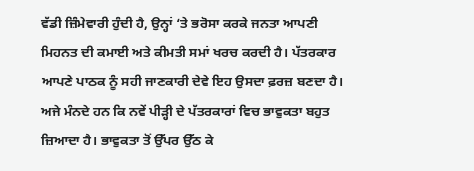ਵੱਡੀ ਜ਼ਿੰਮੇਵਾਰੀ ਹੁੰਦੀ ਹੈ, ਉਨ੍ਹਾਂ ‘ਤੇ ਭਰੋਸਾ ਕਰਕੇ ਜਨਤਾ ਆਪਣੀ ਮਿਹਨਤ ਦੀ ਕਮਾਈ ਅਤੇ ਕੀਮਤੀ ਸਮਾਂ ਖਰਚ ਕਰਦੀ ਹੈ। ਪੱਤਰਕਾਰ ਆਪਣੇ ਪਾਠਕ ਨੂੰ ਸਹੀ ਜਾਣਕਾਰੀ ਦੇਵੇ ਇਹ ਉਸਦਾ ਫ਼ਰਜ਼ ਬਣਦਾ ਹੈ। ਅਜੇ ਮੰਨਦੇ ਹਨ ਕਿ ਨਵੇਂ ਪੀੜ੍ਹੀ ਦੇ ਪੱਤਰਕਾਰਾਂ ਵਿਚ ਭਾਵੁਕਤਾ ਬਹੁਤ ਜ਼ਿਆਦਾ ਹੈ। ਭਾਵੁਕਤਾ ਤੋਂ ਉੱਪਰ ਉੱਠ ਕੇ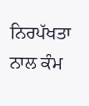ਨਿਰਪੱਖਤਾ ਨਾਲ ਕੰਮ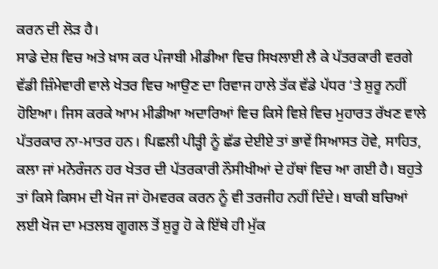ਕਰਨ ਦੀ ਲੋੜ ਹੈ।
ਸਾਡੇ ਦੇਸ਼ ਵਿਚ ਅਤੇ ਖ਼ਾਸ ਕਰ ਪੰਜਾਬੀ ਮੀਡੀਆ ਵਿਚ ਸਿਖਲਾਈ ਲੈ ਕੇ ਪੱਤਰਕਾਰੀ ਵਰਗੇ ਵੱਡੀ ਜ਼ਿੰਮੇਵਾਰੀ ਵਾਲੇ ਖੇਤਰ ਵਿਚ ਆਉਣ ਦਾ ਰਿਵਾਜ ਹਾਲੇ ਤੱਕ ਵੱਡੇ ਪੱਧਰ ‘ਤੇ ਸ਼ੁਰੂ ਨਹੀਂ ਹੋਇਆ। ਜਿਸ ਕਰਕੇ ਆਮ ਮੀਡੀਆ ਅਦਾਰਿਆਂ ਵਿਚ ਕਿਸੇ ਵਿਸ਼ੇ ਵਿਚ ਮੁਹਾਰਤ ਰੱਖਣ ਵਾਲੇ ਪੱਤਰਕਾਰ ਨਾ-ਮਾਤਰ ਹਨ। ਪਿਛਲੀ ਪੀੜ੍ਹੀ ਨੂੰ ਛੱਡ ਦੇਈਏ ਤਾਂ ਭਾਵੇਂ ਸਿਆਸਤ ਹੋਵੇ, ਸਾਹਿਤ, ਕਲਾ ਜਾਂ ਮਨੋਰੰਜਨ ਹਰ ਖੇਤਰ ਦੀ ਪੱਤਰਕਾਰੀ ਨੌਸੀਖੀਆਂ ਦੇ ਹੱਥਾਂ ਵਿਚ ਆ ਗਈ ਹੈ। ਬਹੁਤੇ ਤਾਂ ਕਿਸੇ ਕਿਸਮ ਦੀ ਖੋਜ ਜਾਂ ਹੋਮਵਰਕ ਕਰਨ ਨੂੰ ਵੀ ਤਰਜੀਹ ਨਹੀਂ ਦਿੰਦੇ। ਬਾਕੀ ਬਚਿਆਂ ਲਈ ਖੋਜ ਦਾ ਮਤਲਬ ਗੂਗਲ ਤੋਂ ਸ਼ੁਰੂ ਹੋ ਕੇ ਇੱਥੇ ਹੀ ਮੁੱਕ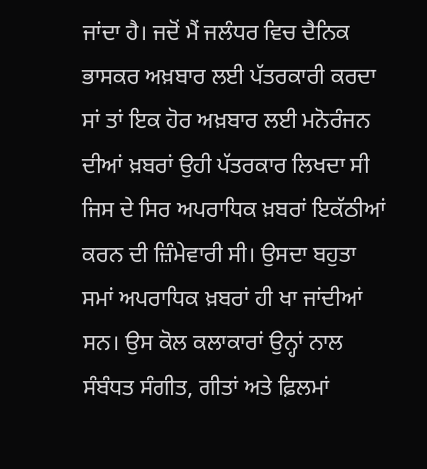ਜਾਂਦਾ ਹੈ। ਜਦੋਂ ਮੈਂ ਜਲੰਧਰ ਵਿਚ ਦੈਨਿਕ ਭਾਸਕਰ ਅਖ਼ਬਾਰ ਲਈ ਪੱਤਰਕਾਰੀ ਕਰਦਾ ਸਾਂ ਤਾਂ ਇਕ ਹੋਰ ਅਖ਼ਬਾਰ ਲਈ ਮਨੋਰੰਜਨ ਦੀਆਂ ਖ਼ਬਰਾਂ ਉਹੀ ਪੱਤਰਕਾਰ ਲਿਖਦਾ ਸੀ ਜਿਸ ਦੇ ਸਿਰ ਅਪਰਾਧਿਕ ਖ਼ਬਰਾਂ ਇਕੱਠੀਆਂ ਕਰਨ ਦੀ ਜ਼ਿੰਮੇਵਾਰੀ ਸੀ। ਉਸਦਾ ਬਹੁਤਾ ਸਮਾਂ ਅਪਰਾਧਿਕ ਖ਼ਬਰਾਂ ਹੀ ਖਾ ਜਾਂਦੀਆਂ ਸਨ। ਉਸ ਕੋਲ ਕਲਾਕਾਰਾਂ ਉਨ੍ਹਾਂ ਨਾਲ ਸੰਬੰਧਤ ਸੰਗੀਤ, ਗੀਤਾਂ ਅਤੇ ਫ਼ਿਲਮਾਂ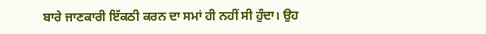ਬਾਰੇ ਜਾਣਕਾਰੀ ਇੱਕਠੀ ਕਰਨ ਦਾ ਸਮਾਂ ਹੀ ਨਹੀਂ ਸੀ ਹੁੰਦਾ। ਉਹ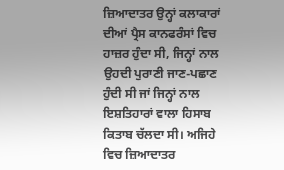ਜ਼ਿਆਦਾਤਰ ਉਨ੍ਹਾਂ ਕਲਾਕਾਰਾਂ ਦੀਆਂ ਪ੍ਰੈਸ ਕਾਨਫਰੰਸਾਂ ਵਿਚ ਹਾਜ਼ਰ ਹੁੰਦਾ ਸੀ, ਜਿਨ੍ਹਾਂ ਨਾਲ ਉਹਦੀ ਪੁਰਾਣੀ ਜਾਣ-ਪਛਾਣ ਹੁੰਦੀ ਸੀ ਜਾਂ ਜਿਨ੍ਹਾਂ ਨਾਲ ਇਸ਼ਤਿਹਾਰਾਂ ਵਾਲਾ ਹਿਸਾਬ ਕਿਤਾਬ ਚੱਲਦਾ ਸੀ। ਅਜਿਹੇ ਵਿਚ ਜ਼ਿਆਦਾਤਰ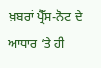ਖ਼ਬਰਾਂ ਪ੍ਰੈੱਸ-ਨੋਟ ਦੇ ਆਧਾਰ ‘ਤੇ ਹੀ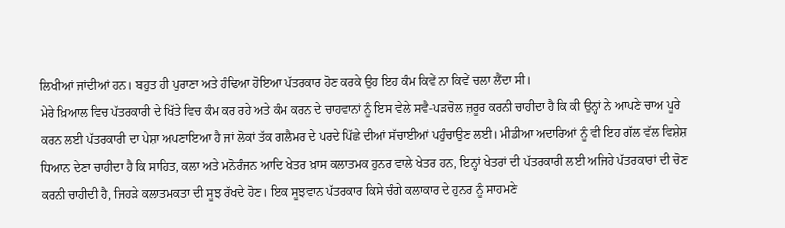ਲਿਖੀਆਂ ਜਾਂਦੀਆਂ ਹਨ। ਬਹੁਤ ਹੀ ਪੁਰਾਣਾ ਅਤੇ ਹੰਢਿਆ ਹੋਇਆ ਪੱਤਰਕਾਰ ਹੋਣ ਕਰਕੇ ਉਹ ਇਹ ਕੰਮ ਕਿਵੇਂ ਨਾ ਕਿਵੇਂ ਚਲਾ ਲੈਂਦਾ ਸੀ।
ਮੇਰੇ ਖ਼ਿਆਲ ਵਿਚ ਪੱਤਰਕਾਰੀ ਦੇ ਖਿੱਤੇ ਵਿਚ ਕੰਮ ਕਰ ਰਹੇ ਅਤੇ ਕੰਮ ਕਰਨ ਦੇ ਚਾਹਵਾਨਾਂ ਨੂੰ ਇਸ ਵੇਲੇ ਸਵੈ-ਪੜਚੋਲ ਜ਼ਰੂਰ ਕਰਨੀ ਚਾਹੀਦਾ ਹੈ ਕਿ ਕੀ ਉਨ੍ਹਾਂ ਨੇ ਆਪਣੇ ਚਾਅ ਪੂਰੇ ਕਰਨ ਲਈ ਪੱਤਰਕਾਰੀ ਦਾ ਪੇਸ਼ਾ ਅਪਣਾਇਆ ਹੈ ਜਾਂ ਲੋਕਾਂ ਤੱਕ ਗਲੈਮਰ ਦੇ ਪਰਦੇ ਪਿੱਛੇ ਦੀਆਂ ਸੱਚਾਈਆਂ ਪਹੁੰਚਾਉਣ ਲਈ। ਮੀਡੀਆ ਅਦਾਰਿਆਂ ਨੂੰ ਵੀ ਇਹ ਗੱਲ ਵੱਲ ਵਿਸ਼ੇਸ਼ ਧਿਆਨ ਦੇਣਾ ਚਾਹੀਦਾ ਹੈ ਕਿ ਸਾਹਿਤ, ਕਲਾ ਅਤੇ ਮਨੋਰੰਜਨ ਆਦਿ ਖੇਤਰ ਖ਼ਾਸ ਕਲਾਤਮਕ ਹੁਨਰ ਵਾਲੇ ਖੇਤਰ ਹਨ, ਇਨ੍ਹਾਂ ਖੇਤਰਾਂ ਦੀ ਪੱਤਰਕਾਰੀ ਲਈ ਅਜਿਹੇ ਪੱਤਰਕਾਰਾਂ ਦੀ ਚੋਣ ਕਰਨੀ ਚਾਹੀਦੀ ਹੈ, ਜਿਹੜੇ ਕਲਾਤਮਕਤਾ ਦੀ ਸੂਝ ਰੱਖਦੇ ਹੋਣ। ਇਕ ਸੂਝਵਾਨ ਪੱਤਰਕਾਰ ਕਿਸੇ ਚੰਗੇ ਕਲਾਕਾਰ ਦੇ ਹੁਨਰ ਨੂੰ ਸਾਹਮਣੇ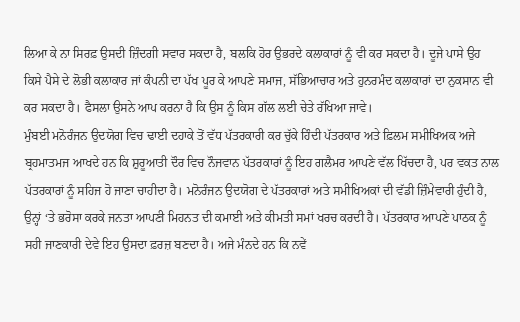ਲਿਆ ਕੇ ਨਾ ਸਿਰਫ਼ ਉਸਦੀ ਜ਼ਿੰਦਗੀ ਸਵਾਰ ਸਕਦਾ ਹੈ, ਬਲਕਿ ਹੋਰ ਉਭਰਦੇ ਕਲਾਕਾਰਾਂ ਨੂੰ ਵੀ ਕਰ ਸਕਦਾ ਹੈ। ਦੂਜੇ ਪਾਸੇ ਉਹ ਕਿਸੇ ਪੈਸੇ ਦੇ ਲੋਭੀ ਕਲਾਕਾਰ ਜਾਂ ਕੰਪਨੀ ਦਾ ਪੱਖ ਪੂਰ ਕੇ ਆਪਣੇ ਸਮਾਜ, ਸੱਭਿਆਚਾਰ ਅਤੇ ਹੁਨਰਮੰਦ ਕਲਾਕਾਰਾਂ ਦਾ ਨੁਕਸਾਨ ਵੀ ਕਰ ਸਕਦਾ ਹੈ। ਫੈਸਲਾ ਉਸਨੇ ਆਪ ਕਰਨਾ ਹੈ ਕਿ ਉਸ ਨੂੰ ਕਿਸ ਗੱਲ ਲਈ ਚੇਤੇ ਰੱਖਿਆ ਜਾਵੇ।
ਮੁੰਬਈ ਮਨੋਰੰਜਨ ਉਦਯੋਗ ਵਿਚ ਢਾਈ ਦਹਾਕੇ ਤੋਂ ਵੱਧ ਪੱਤਰਕਾਰੀ ਕਰ ਚੁੱਕੇ ਹਿੰਦੀ ਪੱਤਰਕਾਰ ਅਤੇ ਫ਼ਿਲਮ ਸਮੀਖਿਅਕ ਅਜੇ ਬ੍ਰਹਮਾਤਮਜ ਆਖਦੇ ਹਨ ਕਿ ਸ਼ੁਰੂਆਤੀ ਦੌਰ ਵਿਚ ਨੌਜਵਾਨ ਪੱਤਰਕਾਰਾਂ ਨੂੰ ਇਹ ਗਲੈਮਰ ਆਪਣੇ ਵੱਲ ਖਿੱਚਦਾ ਹੈ, ਪਰ ਵਕਤ ਨਾਲ ਪੱਤਰਕਾਰਾਂ ਨੂੰ ਸਹਿਜ ਹੋ ਜਾਣਾ ਚਾਹੀਦਾ ਹੈ। ਮਨੋਰੰਜਨ ਉਦਯੋਗ ਦੇ ਪੱਤਰਕਾਰਾਂ ਅਤੇ ਸਮੀਖਿਅਕਾਂ ਦੀ ਵੱਡੀ ਜ਼ਿੰਮੇਵਾਰੀ ਹੁੰਦੀ ਹੈ, ਉਨ੍ਹਾਂ ‘ਤੇ ਭਰੋਸਾ ਕਰਕੇ ਜਨਤਾ ਆਪਣੀ ਮਿਹਨਤ ਦੀ ਕਮਾਈ ਅਤੇ ਕੀਮਤੀ ਸਮਾਂ ਖਰਚ ਕਰਦੀ ਹੈ। ਪੱਤਰਕਾਰ ਆਪਣੇ ਪਾਠਕ ਨੂੰ ਸਹੀ ਜਾਣਕਾਰੀ ਦੇਵੇ ਇਹ ਉਸਦਾ ਫ਼ਰਜ਼ ਬਣਦਾ ਹੈ। ਅਜੇ ਮੰਨਦੇ ਹਨ ਕਿ ਨਵੇਂ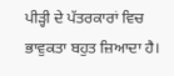ਪੀੜ੍ਹੀ ਦੇ ਪੱਤਰਕਾਰਾਂ ਵਿਚ ਭਾਵੁਕਤਾ ਬਹੁਤ ਜ਼ਿਆਦਾ ਹੈ।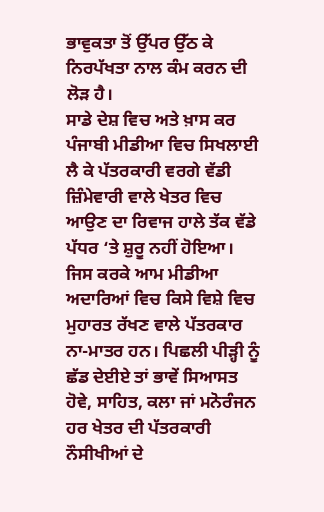ਭਾਵੁਕਤਾ ਤੋਂ ਉੱਪਰ ਉੱਠ ਕੇ ਨਿਰਪੱਖਤਾ ਨਾਲ ਕੰਮ ਕਰਨ ਦੀ ਲੋੜ ਹੈ।
ਸਾਡੇ ਦੇਸ਼ ਵਿਚ ਅਤੇ ਖ਼ਾਸ ਕਰ ਪੰਜਾਬੀ ਮੀਡੀਆ ਵਿਚ ਸਿਖਲਾਈ ਲੈ ਕੇ ਪੱਤਰਕਾਰੀ ਵਰਗੇ ਵੱਡੀ ਜ਼ਿੰਮੇਵਾਰੀ ਵਾਲੇ ਖੇਤਰ ਵਿਚ ਆਉਣ ਦਾ ਰਿਵਾਜ ਹਾਲੇ ਤੱਕ ਵੱਡੇ ਪੱਧਰ ‘ਤੇ ਸ਼ੁਰੂ ਨਹੀਂ ਹੋਇਆ। ਜਿਸ ਕਰਕੇ ਆਮ ਮੀਡੀਆ ਅਦਾਰਿਆਂ ਵਿਚ ਕਿਸੇ ਵਿਸ਼ੇ ਵਿਚ ਮੁਹਾਰਤ ਰੱਖਣ ਵਾਲੇ ਪੱਤਰਕਾਰ ਨਾ-ਮਾਤਰ ਹਨ। ਪਿਛਲੀ ਪੀੜ੍ਹੀ ਨੂੰ ਛੱਡ ਦੇਈਏ ਤਾਂ ਭਾਵੇਂ ਸਿਆਸਤ ਹੋਵੇ, ਸਾਹਿਤ, ਕਲਾ ਜਾਂ ਮਨੋਰੰਜਨ ਹਰ ਖੇਤਰ ਦੀ ਪੱਤਰਕਾਰੀ ਨੌਸੀਖੀਆਂ ਦੇ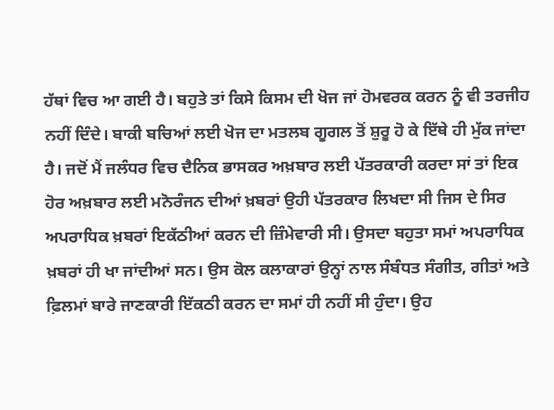ਹੱਥਾਂ ਵਿਚ ਆ ਗਈ ਹੈ। ਬਹੁਤੇ ਤਾਂ ਕਿਸੇ ਕਿਸਮ ਦੀ ਖੋਜ ਜਾਂ ਹੋਮਵਰਕ ਕਰਨ ਨੂੰ ਵੀ ਤਰਜੀਹ ਨਹੀਂ ਦਿੰਦੇ। ਬਾਕੀ ਬਚਿਆਂ ਲਈ ਖੋਜ ਦਾ ਮਤਲਬ ਗੂਗਲ ਤੋਂ ਸ਼ੁਰੂ ਹੋ ਕੇ ਇੱਥੇ ਹੀ ਮੁੱਕ ਜਾਂਦਾ ਹੈ। ਜਦੋਂ ਮੈਂ ਜਲੰਧਰ ਵਿਚ ਦੈਨਿਕ ਭਾਸਕਰ ਅਖ਼ਬਾਰ ਲਈ ਪੱਤਰਕਾਰੀ ਕਰਦਾ ਸਾਂ ਤਾਂ ਇਕ ਹੋਰ ਅਖ਼ਬਾਰ ਲਈ ਮਨੋਰੰਜਨ ਦੀਆਂ ਖ਼ਬਰਾਂ ਉਹੀ ਪੱਤਰਕਾਰ ਲਿਖਦਾ ਸੀ ਜਿਸ ਦੇ ਸਿਰ ਅਪਰਾਧਿਕ ਖ਼ਬਰਾਂ ਇਕੱਠੀਆਂ ਕਰਨ ਦੀ ਜ਼ਿੰਮੇਵਾਰੀ ਸੀ। ਉਸਦਾ ਬਹੁਤਾ ਸਮਾਂ ਅਪਰਾਧਿਕ ਖ਼ਬਰਾਂ ਹੀ ਖਾ ਜਾਂਦੀਆਂ ਸਨ। ਉਸ ਕੋਲ ਕਲਾਕਾਰਾਂ ਉਨ੍ਹਾਂ ਨਾਲ ਸੰਬੰਧਤ ਸੰਗੀਤ, ਗੀਤਾਂ ਅਤੇ ਫ਼ਿਲਮਾਂ ਬਾਰੇ ਜਾਣਕਾਰੀ ਇੱਕਠੀ ਕਰਨ ਦਾ ਸਮਾਂ ਹੀ ਨਹੀਂ ਸੀ ਹੁੰਦਾ। ਉਹ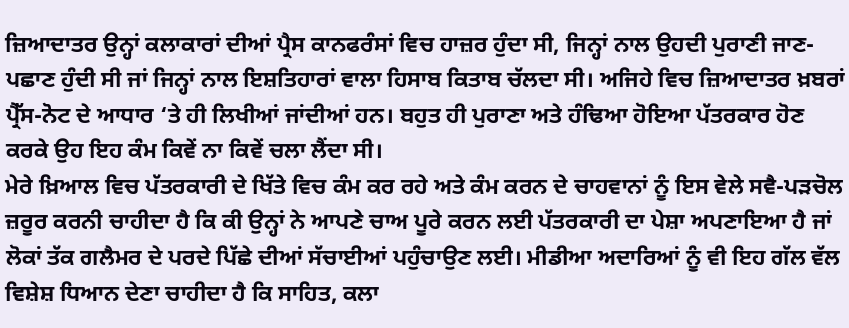ਜ਼ਿਆਦਾਤਰ ਉਨ੍ਹਾਂ ਕਲਾਕਾਰਾਂ ਦੀਆਂ ਪ੍ਰੈਸ ਕਾਨਫਰੰਸਾਂ ਵਿਚ ਹਾਜ਼ਰ ਹੁੰਦਾ ਸੀ, ਜਿਨ੍ਹਾਂ ਨਾਲ ਉਹਦੀ ਪੁਰਾਣੀ ਜਾਣ-ਪਛਾਣ ਹੁੰਦੀ ਸੀ ਜਾਂ ਜਿਨ੍ਹਾਂ ਨਾਲ ਇਸ਼ਤਿਹਾਰਾਂ ਵਾਲਾ ਹਿਸਾਬ ਕਿਤਾਬ ਚੱਲਦਾ ਸੀ। ਅਜਿਹੇ ਵਿਚ ਜ਼ਿਆਦਾਤਰ ਖ਼ਬਰਾਂ ਪ੍ਰੈੱਸ-ਨੋਟ ਦੇ ਆਧਾਰ ‘ਤੇ ਹੀ ਲਿਖੀਆਂ ਜਾਂਦੀਆਂ ਹਨ। ਬਹੁਤ ਹੀ ਪੁਰਾਣਾ ਅਤੇ ਹੰਢਿਆ ਹੋਇਆ ਪੱਤਰਕਾਰ ਹੋਣ ਕਰਕੇ ਉਹ ਇਹ ਕੰਮ ਕਿਵੇਂ ਨਾ ਕਿਵੇਂ ਚਲਾ ਲੈਂਦਾ ਸੀ।
ਮੇਰੇ ਖ਼ਿਆਲ ਵਿਚ ਪੱਤਰਕਾਰੀ ਦੇ ਖਿੱਤੇ ਵਿਚ ਕੰਮ ਕਰ ਰਹੇ ਅਤੇ ਕੰਮ ਕਰਨ ਦੇ ਚਾਹਵਾਨਾਂ ਨੂੰ ਇਸ ਵੇਲੇ ਸਵੈ-ਪੜਚੋਲ ਜ਼ਰੂਰ ਕਰਨੀ ਚਾਹੀਦਾ ਹੈ ਕਿ ਕੀ ਉਨ੍ਹਾਂ ਨੇ ਆਪਣੇ ਚਾਅ ਪੂਰੇ ਕਰਨ ਲਈ ਪੱਤਰਕਾਰੀ ਦਾ ਪੇਸ਼ਾ ਅਪਣਾਇਆ ਹੈ ਜਾਂ ਲੋਕਾਂ ਤੱਕ ਗਲੈਮਰ ਦੇ ਪਰਦੇ ਪਿੱਛੇ ਦੀਆਂ ਸੱਚਾਈਆਂ ਪਹੁੰਚਾਉਣ ਲਈ। ਮੀਡੀਆ ਅਦਾਰਿਆਂ ਨੂੰ ਵੀ ਇਹ ਗੱਲ ਵੱਲ ਵਿਸ਼ੇਸ਼ ਧਿਆਨ ਦੇਣਾ ਚਾਹੀਦਾ ਹੈ ਕਿ ਸਾਹਿਤ, ਕਲਾ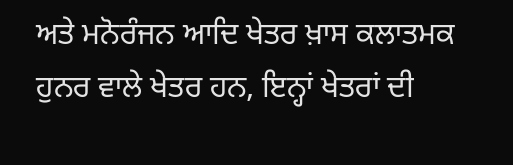ਅਤੇ ਮਨੋਰੰਜਨ ਆਦਿ ਖੇਤਰ ਖ਼ਾਸ ਕਲਾਤਮਕ ਹੁਨਰ ਵਾਲੇ ਖੇਤਰ ਹਨ, ਇਨ੍ਹਾਂ ਖੇਤਰਾਂ ਦੀ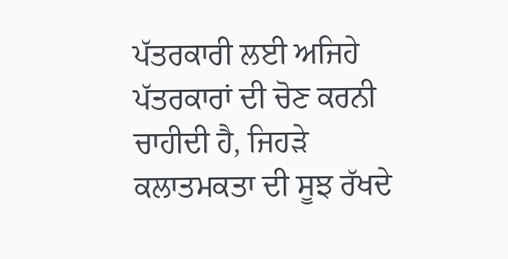ਪੱਤਰਕਾਰੀ ਲਈ ਅਜਿਹੇ ਪੱਤਰਕਾਰਾਂ ਦੀ ਚੋਣ ਕਰਨੀ ਚਾਹੀਦੀ ਹੈ, ਜਿਹੜੇ ਕਲਾਤਮਕਤਾ ਦੀ ਸੂਝ ਰੱਖਦੇ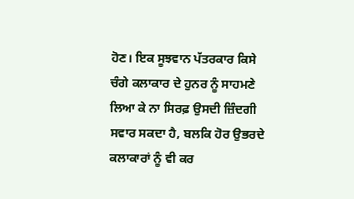ਹੋਣ। ਇਕ ਸੂਝਵਾਨ ਪੱਤਰਕਾਰ ਕਿਸੇ ਚੰਗੇ ਕਲਾਕਾਰ ਦੇ ਹੁਨਰ ਨੂੰ ਸਾਹਮਣੇ ਲਿਆ ਕੇ ਨਾ ਸਿਰਫ਼ ਉਸਦੀ ਜ਼ਿੰਦਗੀ ਸਵਾਰ ਸਕਦਾ ਹੈ, ਬਲਕਿ ਹੋਰ ਉਭਰਦੇ ਕਲਾਕਾਰਾਂ ਨੂੰ ਵੀ ਕਰ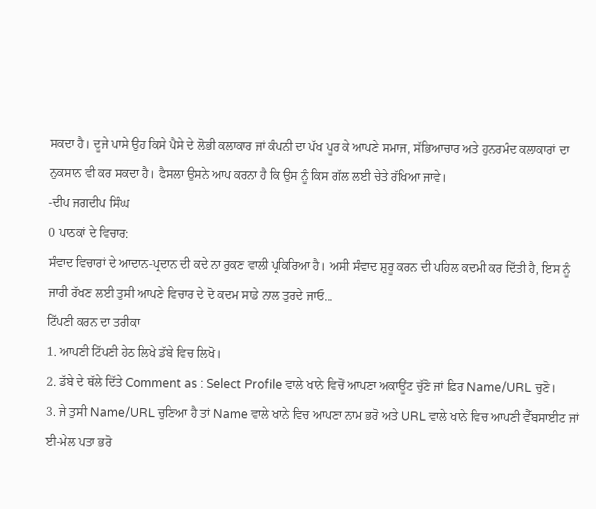ਸਕਦਾ ਹੈ। ਦੂਜੇ ਪਾਸੇ ਉਹ ਕਿਸੇ ਪੈਸੇ ਦੇ ਲੋਭੀ ਕਲਾਕਾਰ ਜਾਂ ਕੰਪਨੀ ਦਾ ਪੱਖ ਪੂਰ ਕੇ ਆਪਣੇ ਸਮਾਜ, ਸੱਭਿਆਚਾਰ ਅਤੇ ਹੁਨਰਮੰਦ ਕਲਾਕਾਰਾਂ ਦਾ ਨੁਕਸਾਨ ਵੀ ਕਰ ਸਕਦਾ ਹੈ। ਫੈਸਲਾ ਉਸਨੇ ਆਪ ਕਰਨਾ ਹੈ ਕਿ ਉਸ ਨੂੰ ਕਿਸ ਗੱਲ ਲਈ ਚੇਤੇ ਰੱਖਿਆ ਜਾਵੇ।
-ਦੀਪ ਜਗਦੀਪ ਸਿੰਘ
0 ਪਾਠਕਾਂ ਦੇ ਵਿਚਾਰ:
ਸੰਵਾਦ ਵਿਚਾਰਾਂ ਦੇ ਆਦਾਨ-ਪ੍ਰਦਾਨ ਦੀ ਕਦੇ ਨਾ ਰੁਕਣ ਵਾਲੀ ਪ੍ਰਕਿਰਿਆ ਹੈ। ਅਸੀ ਸੰਵਾਦ ਸ਼ੁਰੂ ਕਰਨ ਦੀ ਪਹਿਲ ਕਦਮੀ ਕਰ ਦਿੱਤੀ ਹੈ, ਇਸ ਨੂੰ ਜਾਰੀ ਰੱਖਣ ਲਈ ਤੁਸੀ ਆਪਣੇ ਵਿਚਾਰ ਦੇ ਦੋ ਕਦਮ ਸਾਡੇ ਨਾਲ ਤੁਰਦੇ ਜਾਓ...
ਟਿੱਪਣੀ ਕਰਨ ਦਾ ਤਰੀਕਾ
1. ਆਪਣੀ ਟਿੱਪਣੀ ਹੇਠ ਲਿਖੇ ਡੱਬੇ ਵਿਚ ਲਿਖੋ।
2. ਡੱਬੇ ਦੇ ਥੱਲੇ ਦਿੱਤੇ Comment as : Select Profile ਵਾਲੇ ਖਾਨੇ ਵਿਚੋਂ ਆਪਣਾ ਅਕਾਊਂਟ ਚੁੱਣੋ ਜਾਂ ਫ਼ਿਰ Name/URL ਚੁਣੋ।
3. ਜੇ ਤੁਸੀ Name/URL ਚੁਣਿਆ ਹੈ ਤਾਂ Name ਵਾਲੇ ਖਾਨੇ ਵਿਚ ਆਪਣਾ ਨਾਮ ਭਰੋ ਅਤੇ URL ਵਾਲੇ ਖਾਨੇ ਵਿਚ ਆਪਣੀ ਵੈੱਬਸਾਈਟ ਜਾਂ ਈ-ਮੇਲ ਪਤਾ ਭਰੋ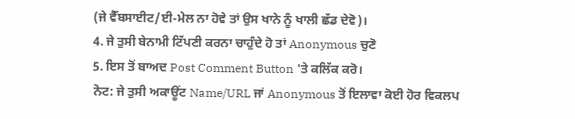(ਜੇ ਵੈੱਬਸਾਈਟ/ਈ-ਮੇਲ ਨਾ ਹੋਵੇ ਤਾਂ ਉਸ ਖਾਨੇ ਨੂੰ ਖਾਲੀ ਛੱਡ ਦੇਵੋ)।
4. ਜੇ ਤੁਸੀ ਬੇਨਾਮੀ ਟਿੱਪਣੀ ਕਰਨਾ ਚਾਹੁੰਦੇ ਹੋ ਤਾਂ Anonymous ਚੁਣੋ
5. ਇਸ ਤੋਂ ਬਾਅਦ Post Comment Button 'ਤੇ ਕਲਿੱਕ ਕਰੋ।
ਨੋਟ: ਜੇ ਤੁਸੀ ਅਕਾਊਂਟ Name/URL ਜਾਂ Anonymous ਤੋਂ ਇਲਾਵਾ ਕੋਈ ਹੋਰ ਵਿਕਲਪ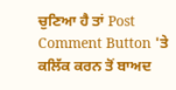ਚੁਣਿਆ ਹੈ ਤਾਂ Post Comment Button 'ਤੇ ਕਲਿੱਕ ਕਰਨ ਤੋਂ ਬਾਅਦ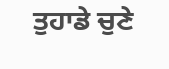ਤੁਹਾਡੇ ਚੁਣੇ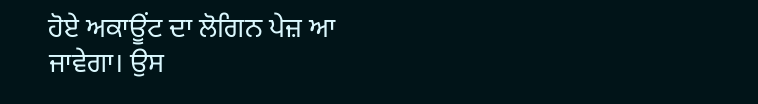ਹੋਏ ਅਕਾਊਂਟ ਦਾ ਲੋਗਿਨ ਪੇਜ਼ ਆ ਜਾਵੇਗਾ। ਉਸ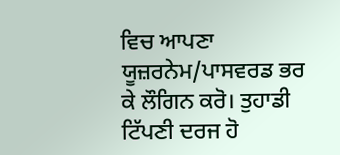ਵਿਚ ਆਪਣਾ ਯੂਜ਼ਰਨੇਮ/ਪਾਸਵਰਡ ਭਰ ਕੇ ਲੌਗਿਨ ਕਰੋ। ਤੁਹਾਡੀ ਟਿੱਪਣੀ ਦਰਜ ਹੋ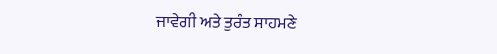ਜਾਵੇਗੀ ਅਤੇ ਤੁਰੰਤ ਸਾਹਮਣੇ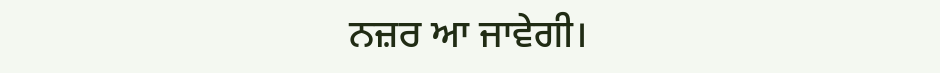ਨਜ਼ਰ ਆ ਜਾਵੇਗੀ।